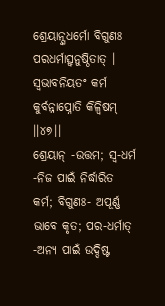ଶ୍ରେୟାନ୍ସ୍ୱଧର୍ମୋ ବିଗୁଣଃ ପରଧର୍ମାତ୍ସ୍ୱନୁଷ୍ଠିତାତ୍ ।
ସ୍ୱଭାବନିୟତଂ କର୍ମ କୁର୍ବନ୍ନାପ୍ନୋତି କିଳ୍ବିଷମ୍ ।।୪୭।।
ଶ୍ରେୟାନ୍ -ଉତ୍ତମ; ସ୍ୱ-ଧର୍ମ -ନିଜ ପାଇଁ ନିର୍ଦ୍ଧାରିତ କର୍ମ; ବିଗୁଣଃ- ଅପୂର୍ଣ୍ଣ ଭାବେ କୃତ; ପର-ଧର୍ମାତ୍ -ଅନ୍ୟ ପାଇଁ ଉଦ୍ଦିଷ୍ଟ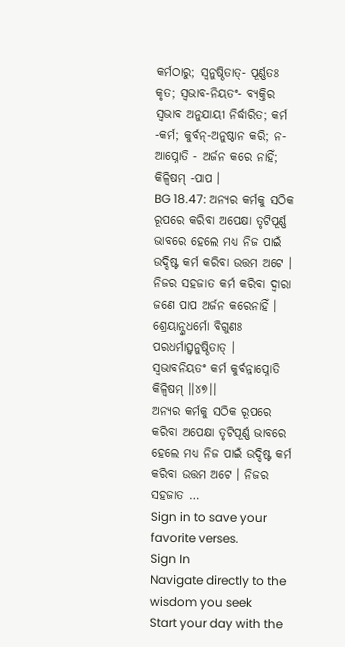କର୍ମଠାରୁ; ସ୍ୱନୁଷ୍ଠିତାତ୍- ପୂର୍ଣ୍ଣତଃ କୃତ; ସ୍ୱଭାବ-ନିୟତଂ- ବ୍ୟକ୍ତିର ସ୍ୱଭାବ ଅନୁଯାୟୀ ନିର୍ଦ୍ଧାରିତ; କର୍ମ -କର୍ମ; କୁର୍ବନ୍-ଅନୁଷ୍ଠାନ କରି; ନ-ଆପ୍ନୋତି - ଅର୍ଜନ କରେ ନାହିଁ; କିଳ୍ବିଷମ୍ -ପାପ ।
BG 18.47: ଅନ୍ୟର କର୍ମକୁ ସଠିକ ରୂପରେ କରିବା ଅପେକ୍ଷା ତୃଟିପୂର୍ଣ୍ଣ ଭାବରେ ହେଲେ ମଧ୍ୟ ନିଜ ପାଇଁ ଉଦ୍ଦିଷ୍ଟ କର୍ମ କରିବା ଉତ୍ତମ ଅଟେ । ନିଜର ସହଜାତ କର୍ମ କରିବା ଦ୍ୱାରା ଜଣେ ପାପ ଅର୍ଜନ କରେନାହିଁ ।
ଶ୍ରେୟାନ୍ସ୍ୱଧର୍ମୋ ବିଗୁଣଃ ପରଧର୍ମାତ୍ସ୍ୱନୁଷ୍ଠିତାତ୍ ।
ସ୍ୱଭାବନିୟତଂ କର୍ମ କୁର୍ବନ୍ନାପ୍ନୋତି କିଳ୍ବିଷମ୍ ।।୪୭।।
ଅନ୍ୟର କର୍ମକୁ ସଠିକ ରୂପରେ କରିବା ଅପେକ୍ଷା ତୃଟିପୂର୍ଣ୍ଣ ଭାବରେ ହେଲେ ମଧ୍ୟ ନିଜ ପାଇଁ ଉଦ୍ଦିଷ୍ଟ କର୍ମ କରିବା ଉତ୍ତମ ଅଟେ । ନିଜର ସହଜାତ …
Sign in to save your favorite verses.
Sign In
Navigate directly to the wisdom you seek
Start your day with the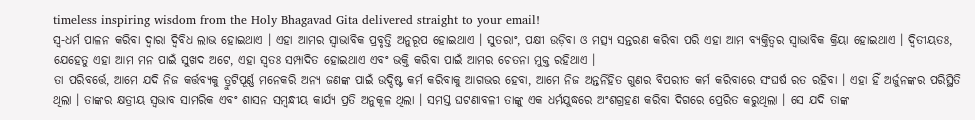timeless inspiring wisdom from the Holy Bhagavad Gita delivered straight to your email!
ସ୍ୱ-ଧର୍ମ ପାଳନ କରିବା ଦ୍ୱାରା ଦ୍ୱିବିଧ ଲାଭ ହୋଇଥାଏ । ଏହା ଆମର ସ୍ୱାଭାବିକ ପ୍ରବୃତ୍ତି ଅନୁରୂପ ହୋଇଥାଏ । ସୁତରାଂ, ପକ୍ଷୀ ଉଡ଼ିବା ଓ ମତ୍ସ୍ୟ ସନ୍ତରଣ କରିବା ପରି ଏହା ଆମ ବ୍ୟକ୍ତିତ୍ୱର ସ୍ୱାଭାବିକ କ୍ରିୟା ହୋଇଥାଏ । ଦ୍ୱିତୀୟତଃ, ଯେହେତୁ ଏହା ଆମ ମନ ପାଇଁ ସୁଖଦ ଅଟେ, ଏହା ସ୍ୱତଃ ସମ୍ପାଦିତ ହୋଇଥାଏ ଏବଂ ଭକ୍ତି କରିବା ପାଇଁ ଆମର ଚେତନା ମୁକ୍ତ ରହିଥାଏ ।
ତା ପରିବର୍ତ୍ତେ, ଆମେ ଯଦି ନିଜ କର୍ତ୍ତବ୍ୟକୁ ତ୍ରୁଟିପୂର୍ଣ୍ଣ ମନେକରି ଅନ୍ୟ ଜଣଙ୍କ ପାଇଁ ଉଦ୍ଦିଷ୍ଟ କର୍ମ କରିବାକୁ ଆଗଭର ହେବା, ଆମେ ନିଜ ଅନ୍ତର୍ନିହିତ ଗୁଣର ବିପରୀତ କର୍ମ କରିବାରେ ସଂଘର୍ଷ ରତ ରହିବା । ଏହା ହିଁ ଅର୍ଜୁନଙ୍କର ପରିସ୍ଥିତି ଥିଲା । ତାଙ୍କର କ୍ଷତ୍ରୀୟ ସ୍ୱଭାବ ସାମରିକ ଏବଂ ଶାସନ ସମ୍ବନ୍ଧୀୟ କାର୍ଯ୍ୟ ପ୍ରତି ଅନୁକୂଳ ଥିଲା । ସମସ୍ତ ଘଟଣାବଳୀ ତାଙ୍କୁ ଏକ ଧର୍ମଯୁଦ୍ଧରେ ଅଂଶଗ୍ରହଣ କରିବା ଦିଗରେ ପ୍ରେରିତ କରୁଥିଲା । ସେ ଯଦି ତାଙ୍କ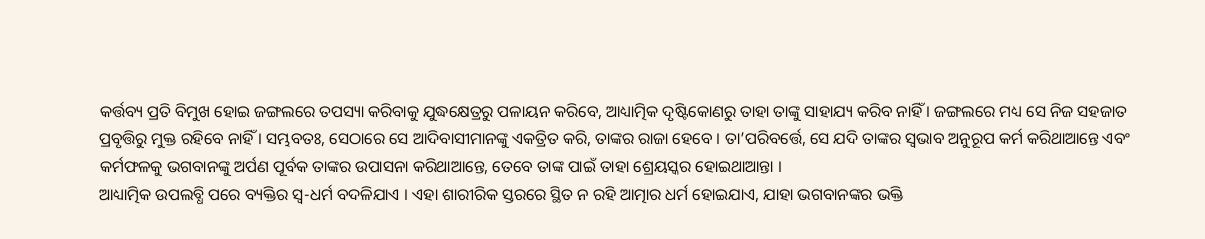କର୍ତ୍ତବ୍ୟ ପ୍ରତି ବିମୁଖ ହୋଇ ଜଙ୍ଗଲରେ ତପସ୍ୟା କରିବାକୁ ଯୁଦ୍ଧକ୍ଷେତ୍ରରୁ ପଳାୟନ କରିବେ, ଆଧ୍ୟାତ୍ମିକ ଦୃଷ୍ଟିକୋଣରୁ ତାହା ତାଙ୍କୁ ସାହାଯ୍ୟ କରିବ ନାହିଁ । ଜଙ୍ଗଲରେ ମଧ୍ୟ ସେ ନିଜ ସହଜାତ ପ୍ରବୃତ୍ତିରୁ ମୁକ୍ତ ରହିବେ ନାହିଁ । ସମ୍ଭବତଃ, ସେଠାରେ ସେ ଆଦିବାସୀମାନଙ୍କୁ ଏକତ୍ରିତ କରି, ତାଙ୍କର ରାଜା ହେବେ । ତା’ପରିବର୍ତ୍ତେ, ସେ ଯଦି ତାଙ୍କର ସ୍ୱଭାବ ଅନୁରୂପ କର୍ମ କରିଥାଆନ୍ତେ ଏବଂ କର୍ମଫଳକୁ ଭଗବାନଙ୍କୁ ଅର୍ପଣ ପୂର୍ବକ ତାଙ୍କର ଉପାସନା କରିଥାଆନ୍ତେ, ତେବେ ତାଙ୍କ ପାଇଁ ତାହା ଶ୍ରେୟସ୍କର ହୋଇଥାଆନ୍ତା ।
ଆଧ୍ୟାତ୍ମିକ ଉପଲବ୍ଧି ପରେ ବ୍ୟକ୍ତିର ସ୍ୱ-ଧର୍ମ ବଦଳିଯାଏ । ଏହା ଶାରୀରିକ ସ୍ତରରେ ସ୍ଥିତ ନ ରହି ଆତ୍ମାର ଧର୍ମ ହୋଇଯାଏ, ଯାହା ଭଗବାନଙ୍କର ଭକ୍ତି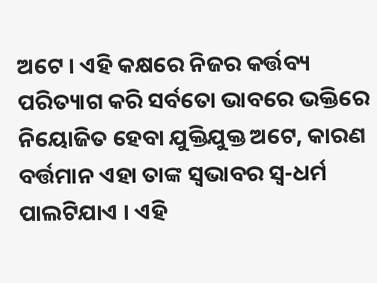ଅଟେ । ଏହି କକ୍ଷରେ ନିଜର କର୍ତ୍ତବ୍ୟ ପରିତ୍ୟାଗ କରି ସର୍ବତୋ ଭାବରେ ଭକ୍ତିରେ ନିୟୋଜିତ ହେବା ଯୁକ୍ତିଯୁକ୍ତ ଅଟେ, କାରଣ ବର୍ତ୍ତମାନ ଏହା ତାଙ୍କ ସ୍ୱଭାବର ସ୍ୱ-ଧର୍ମ ପାଲଟିଯାଏ । ଏହି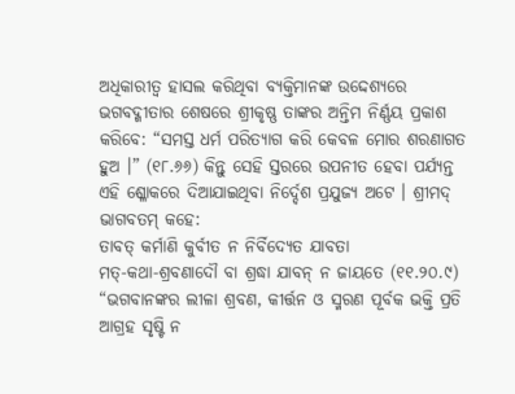ଅଧିକାରୀତ୍ୱ ହାସଲ କରିଥିବା ବ୍ୟକ୍ତିମାନଙ୍କ ଉଦ୍ଦେଶ୍ୟରେ ଭଗବଦ୍ଗୀତାର ଶେଷରେ ଶ୍ରୀକୃଷ୍ଣ ତାଙ୍କର ଅନ୍ତିମ ନିର୍ଣ୍ଣୟ ପ୍ରକାଶ କରିବେ: “ସମସ୍ତ ଧର୍ମ ପରିତ୍ୟାଗ କରି କେବଳ ମୋର ଶରଣାଗତ ହୁଅ ।” (୧୮.୬୬) କିନ୍ତୁ ସେହି ସ୍ତରରେ ଉପନୀତ ହେବା ପର୍ଯ୍ୟନ୍ତ ଏହି ଶ୍ଳୋକରେ ଦିଆଯାଇଥିବା ନିର୍ଦ୍ଦେଶ ପ୍ରଯୁଜ୍ୟ ଅଟେ । ଶ୍ରୀମଦ୍ ଭାଗବତମ୍ କହେ:
ତାବତ୍ କର୍ମାଣି କୁର୍ବୀତ ନ ନିର୍ବିଦ୍ୟେତ ଯାବତା
ମତ୍-କଥା-ଶ୍ରବଣାଦୌ ବା ଶ୍ରଦ୍ଧା ଯାବନ୍ ନ ଜାୟତେ (୧୧.୨୦.୯)
“ଭଗବାନଙ୍କର ଲୀଳା ଶ୍ରବଣ, କୀର୍ତ୍ତନ ଓ ସ୍ମରଣ ପୂର୍ବକ ଭକ୍ତି ପ୍ରତି ଆଗ୍ରହ ସୃଷ୍ଟି ନ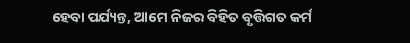ହେବା ପର୍ଯ୍ୟନ୍ତ, ଆମେ ନିଜର ବିହିତ ବୃତ୍ତିଗତ କର୍ମ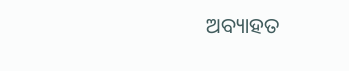ଅବ୍ୟାହତ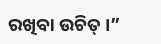ରଖିବା ଉଚିତ୍ ।”